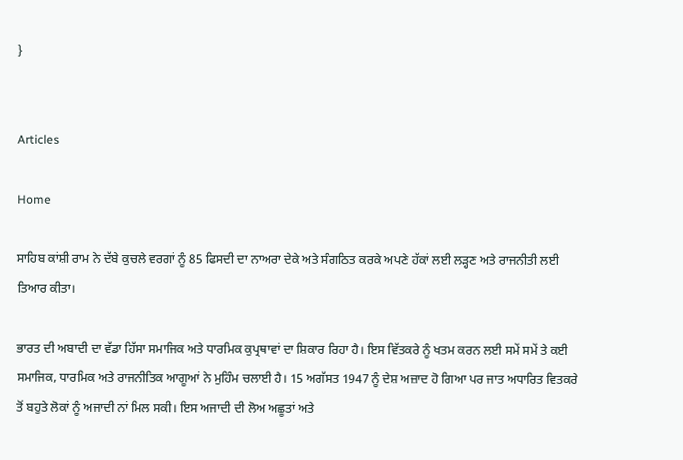}


Articles

Home

ਸਾਹਿਬ ਕਾਂਸ਼ੀ ਰਾਮ ਨੇ ਦੱਬੇ ਕੁਚਲੇ ਵਰਗਾਂ ਨੂੰ 85 ਫਿਸਦੀ ਦਾ ਨਾਅਰਾ ਦੇਕੇ ਅਤੇ ਸੰਗਠਿਤ ਕਰਕੇ ਅਪਣੇ ਹੱਕਾਂ ਲਈ ਲੜ੍ਹਣ ਅਤੇ ਰਾਜਨੀਤੀ ਲਈ ਤਿਆਰ ਕੀਤਾ।

ਭਾਰਤ ਦੀ ਅਬਾਦੀ ਦਾ ਵੱਡਾ ਹਿੱਸਾ ਸਮਾਜਿਕ ਅਤੇ ਧਾਰਮਿਕ ਕੁਪ੍ਰਥਾਵਾਂ ਦਾ ਸ਼ਿਕਾਰ ਰਿਹਾ ਹੈ। ਇਸ ਵਿੱਤਕਰੇ ਨੂੰ ਖਤਮ ਕਰਨ ਲਈ ਸਮੇਂ ਸਮੇਂ ਤੇ ਕਈ ਸਮਾਜਿਕ, ਧਾਰਮਿਕ ਅਤੇ ਰਾਜਨੀਤਿਕ ਆਗੂਆਂ ਨੇ ਮੁਹਿੰਮ ਚਲਾਈ ਹੈ। 15 ਅਗੱਸਤ 1947 ਨੂੰ ਦੇਸ਼ ਅਜ਼ਾਦ ਹੋ ਗਿਆ ਪਰ ਜਾਤ ਅਧਾਰਿਤ ਵਿਤਕਰੇ ਤੋਂ ਬਹੁਤੇ ਲੋਕਾਂ ਨੂੰ ਅਜਾਦੀ ਨਾਂ ਮਿਲ ਸਕੀ। ਇਸ ਅਜਾਦੀ ਦੀ ਲੋਅ ਅਛੂਤਾਂ ਅਤੇ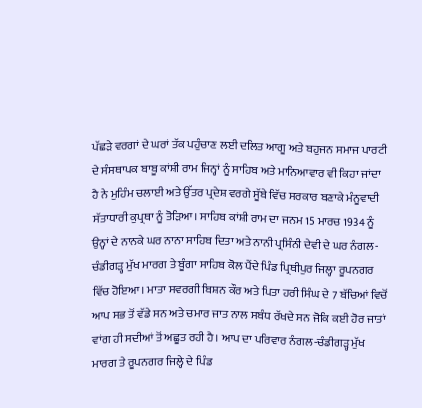ਪੱਛੜੇ ਵਰਗਾਂ ਦੇ ਘਰਾਂ ਤੱਕ ਪਹੁੰਚਾਣ ਲਈ ਦਲਿਤ ਆਗੂ ਅਤੇ ਬਹੁਜਨ ਸਮਾਜ ਪਾਰਟੀ ਦੇ ਸੰਸਥਾਪਕ ਬਾਬੂ ਕਾਂਸ਼ੀ ਰਾਮ ਜਿਨ੍ਹਾਂ ਨੂੰ ਸਾਹਿਬ ਅਤੇ ਮਾਨਿਆਵਾਰ ਵੀ ਕਿਹਾ ਜਾਂਦਾ ਹੈ ਨੇ ਮੁਹਿੰਮ ਚਲਾਈ ਅਤੇ ਉੱਤਰ ਪ੍ਰਦੇਸ਼ ਵਰਗੇ ਸੂੱਬੇ ਵਿੱਚ ਸਰਕਾਰ ਬਣਾਕੇ ਮੰਨੂਵਾਦੀ ਸੱਤਾਧਾਰੀ ਕੁਪ੍ਰਥਾ ਨੂੰ ਤੋੜਿਆ। ਸਾਹਿਬ ਕਾਂਸ਼ੀ ਰਾਮ ਦਾ ਜਨਮ 15 ਮਾਰਚ 1934 ਨੂੰ ਉਨ੍ਹਾਂ ਦੇ ਨਾਨਕੇ ਘਰ ਨਾਨਾ ਸਾਹਿਬ ਦਿਤਾ ਅਤੇ ਨਾਨੀ ਪ੍ਰਸਿੰਨੀ ਦੇਵੀ ਦੇ ਘਰ ਨੰਗਲ-ਚੰਡੀਗੜ੍ਹ ਮੁੱਖ ਮਾਰਗ ਤੇ ਬੂੰਗਾ ਸਾਹਿਬ ਕੋਲ ਪੈਂਦੇ ਪਿੰਡ ਪ੍ਰਿਥੀਪੁਰ ਜਿਲ੍ਹਾ ਰੂਪਨਗਰ ਵਿੱਚ ਹੋਇਆ। ਮਾਤਾ ਸਵਰਗੀ ਬਿਸ਼ਨ ਕੌਰ ਅਤੇ ਪਿਤਾ ਹਰੀ ਸਿੰਘ ਦੇ 7 ਬੱਚਿਆਂ ਵਿਚੋਂ ਆਪ ਸਭ ਤੋਂ ਵੱਡੇ ਸਨ ਅਤੇ ਚਮਾਰ ਜਾਤ ਨਾਲ ਸਬੰਧ ਰੱਖਦੇ ਸਨ ਜੋਕਿ ਕਈ ਹੋਰ ਜਾਤਾਂ ਵਾਂਗ ਹੀ ਸਦੀਆਂ ਤੋਂ ਅਛੂਤ ਰਹੀ ਹੈ। ਆਪ ਦਾ ਪਰਿਵਾਰ ਨੰਗਲ-ਚੰਡੀਗੜ੍ਹ ਮੁੱਖ ਮਾਰਗ ਤੇ ਰੂਪਨਗਰ ਜਿਲ੍ਹੇ ਦੇ ਪਿੰਡ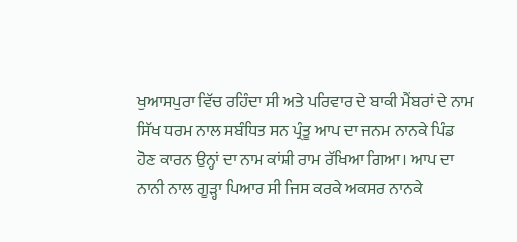ਖੁਆਸਪੁਰਾ ਵਿੱਚ ਰਹਿੰਦਾ ਸੀ ਅਤੇ ਪਰਿਵਾਰ ਦੇ ਬਾਕੀ ਮੈਂਬਰਾਂ ਦੇ ਨਾਮ ਸਿੱਖ ਧਰਮ ਨਾਲ ਸਬੰਧਿਤ ਸਨ ਪ੍ਰੰਤੂ ਆਪ ਦਾ ਜਨਮ ਨਾਨਕੇ ਪਿੰਡ ਹੋਣ ਕਾਰਨ ਉਨ੍ਹਾਂ ਦਾ ਨਾਮ ਕਾਂਸ਼ੀ ਰਾਮ ਰੱਖਿਆ ਗਿਆ। ਆਪ ਦਾ ਨਾਨੀ ਨਾਲ ਗੂੜ੍ਹਾ ਪਿਆਰ ਸੀ ਜਿਸ ਕਰਕੇ ਅਕਸਰ ਨਾਨਕੇ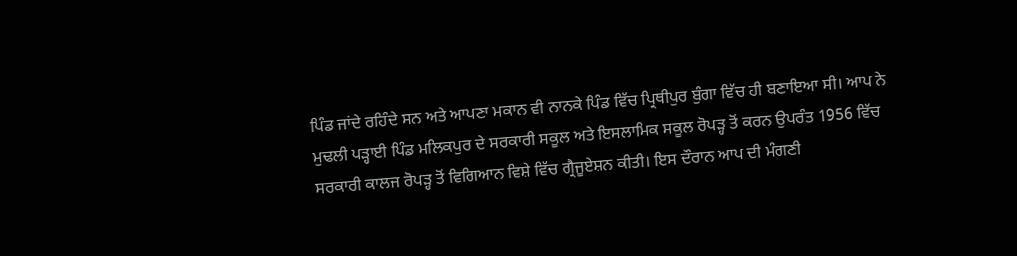ਪਿੰਡ ਜਾਂਦੇ ਰਹਿੰਦੇ ਸਨ ਅਤੇ ਆਪਣਾ ਮਕਾਨ ਵੀ ਨਾਨਕੇ ਪਿੰਡ ਵਿੱਚ ਪ੍ਰਿਥੀਪੁਰ ਬੁੰਗਾ ਵਿੱਚ ਹੀ ਬਣਾਇਆ ਸੀ। ਆਪ ਨੇ ਮੁਢਲੀ ਪੜ੍ਹਾਈ ਪਿੰਡ ਮਲਿਕਪੁਰ ਦੇ ਸਰਕਾਰੀ ਸਕੂਲ ਅਤੇ ਇਸਲਾਮਿਕ ਸਕੂਲ ਰੋਪੜ੍ਹ ਤੋਂ ਕਰਨ ਉਪਰੰਤ 1956 ਵਿੱਚ ਸਰਕਾਰੀ ਕਾਲਜ ਰੋਪੜ੍ਹ ਤੋਂ ਵਿਗਿਆਨ ਵਿਸ਼ੇ ਵਿੱਚ ਗ੍ਰੈਜੂਏਸ਼ਨ ਕੀਤੀ। ਇਸ ਦੌਰਾਨ ਆਪ ਦੀ ਮੰਗਣੀ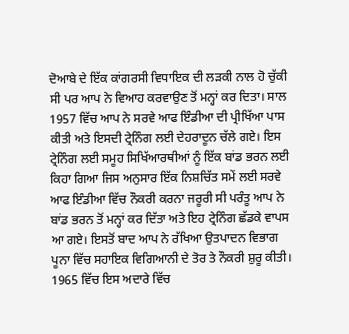ਦੋਆਬੇ ਦੇ ਇੱਕ ਕਾਂਗਰਸੀ ਵਿਧਾਇਕ ਦੀ ਲੜਕੀ ਨਾਲ ਹੋ ਚੁੱਕੀ ਸੀ ਪਰ ਆਪ ਨੇ ਵਿਆਹ ਕਰਵਾਉਣ ਤੋਂ ਮਨ੍ਹਾਂ ਕਰ ਦਿਤਾ। ਸਾਲ 1957 ਵਿੱਚ ਆਪ ਨੇ ਸਰਵੇ ਆਫ ਇੰਡੀਆ ਦੀ ਪ੍ਰੀਖਿੱਆ ਪਾਸ ਕੀਤੀ ਅਤੇ ਇਸਦੀ ਟ੍ਰੇਨਿੰਗ ਲਈ ਦੇਹਰਾਦੂਨ ਚੱਲੇ ਗਏ। ਇਸ ਟ੍ਰੇਨਿੰਗ ਲਈ ਸਮੂਹ ਸਿਖਿੱਆਰਥੀਆਂ ਨੂੰ ਇੱਕ ਬਾਂਡ ਭਰਨ ਲਈ ਕਿਹਾ ਗਿਆ ਜਿਸ ਅਨੁਸਾਰ ਇੱਕ ਨਿਸ਼ਚਿੱਤ ਸਮੇਂ ਲਈ ਸਰਵੇ ਆਫ ਇੰਡੀਆ ਵਿੱਚ ਨੌਕਰੀ ਕਰਨਾ ਜਰੂਰੀ ਸੀ ਪਰੰਤੂ ਆਪ ਨੇ ਬਾਂਡ ਭਰਨ ਤੋਂ ਮਨ੍ਹਾਂ ਕਰ ਦਿੱਤਾ ਅਤੇ ਇਹ ਟ੍ਰੇਨਿੰਗ ਛੱਡਕੇ ਵਾਪਸ ਆ ਗਏ। ਇਸਤੋਂ ਬਾਦ ਆਪ ਨੇ ਰੱਖਿਆ ਉਤਪਾਦਨ ਵਿਭਾਗ ਪੂਨਾ ਵਿੱਚ ਸਹਾਇਕ ਵਿਗਿਆਨੀ ਦੇ ਤੋਰ ਤੇ ਨੌਕਰੀ ਸ਼ੁਰੂ ਕੀਤੀ। 1965 ਵਿੱਚ ਇਸ ਅਦਾਰੇ ਵਿੱਚ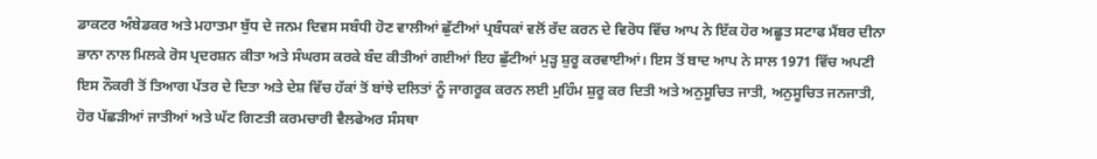ਡਾਕਟਰ ਅੰਬੇਡਕਰ ਅਤੇ ਮਹਾਤਮਾ ਬੁੱਧ ਦੇ ਜਨਮ ਦਿਵਸ ਸਬੰਧੀ ਹੋਣ ਵਾਲੀਆਂ ਛੁੱਟੀਆਂ ਪ੍ਰਬੰਧਕਾਂ ਵਲੋਂ ਰੱਦ ਕਰਨ ਦੇ ਵਿਰੋਧ ਵਿੱਚ ਆਪ ਨੇ ਇੱਕ ਹੋਰ ਅਛੂਤ ਸਟਾਫ ਮੈਂਬਰ ਦੀਨਾ ਭਾਨਾ ਨਾਲ ਮਿਲਕੇ ਰੋਸ ਪ੍ਰਦਰਸ਼ਨ ਕੀਤਾ ਅਤੇ ਸੰਘਰਸ ਕਰਕੇ ਬੰਦ ਕੀਤੀਆਂ ਗਈਆਂ ਇਹ ਛੁੱਟੀਆਂ ਮੁੜ੍ਹ ਸ਼ੁਰੂ ਕਰਵਾਈਆਂ। ਇਸ ਤੋਂ ਬਾਦ ਆਪ ਨੇ ਸਾਲ 1971 ਵਿੱਚ ਅਪਣੀ ਇਸ ਨੌਕਰੀ ਤੋਂ ਤਿਆਗ ਪੱਤਰ ਦੇ ਦਿਤਾ ਅਤੇ ਦੇਸ਼ ਵਿੱਚ ਹੱਕਾਂ ਤੋਂ ਬਾਂਝੇ ਦਲਿਤਾਂ ਨੂੰ ਜਾਗਰੂਕ ਕਰਨ ਲਈ ਮੁਹਿੰਮ ਸ਼ੁਰੂ ਕਰ ਦਿਤੀ ਅਤੇ ਅਨੁਸੂਚਿਤ ਜਾਤੀ, ਅਨੁਸੂਚਿਤ ਜਨਜਾਤੀ, ਹੋਰ ਪੱਛੜੀਆਂ ਜਾਤੀਆਂ ਅਤੇ ਘੱਟ ਗਿਣਤੀ ਕਰਮਚਾਰੀ ਵੈਲਫੇਅਰ ਸੰਸਥਾ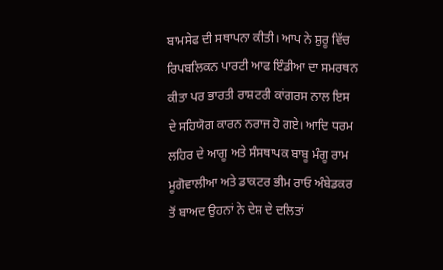ਬਾਮਸੇਫ ਦੀ ਸਥਾਪਨਾ ਕੀਤੀ। ਆਪ ਨੇ ਸ਼ੁਰੂ ਵਿੱਚ ਰਿਪਬਲਿਕਨ ਪਾਰਟੀ ਆਫ ਇੰਡੀਆ ਦਾ ਸਮਰਥਨ ਕੀਤਾ ਪਰ ਭਾਰਤੀ ਰਾਸ਼ਟਰੀ ਕਾਂਗਰਸ ਨਾਲ ਇਸ ਦੇ ਸਹਿਯੋਗ ਕਾਰਨ ਨਰਾਜ ਹੋ ਗਏ। ਆਦਿ ਧਰਮ ਲਹਿਰ ਦੇ ਆਗੂ ਅਤੇ ਸੰਸਥਾਪਕ ਬਾਬੂ ਮੰਗੂ ਰਾਮ ਮੂਗੋਵਾਲੀਆ ਅਤੇ ਡਾਕਟਰ ਭੀਮ ਰਾਓ ਅੰਬੇਡਕਰ ਤੋਂ ਬਾਅਦ ਉਹਨਾਂ ਨੇ ਦੇਸ਼ ਦੇ ਦਲਿਤਾਂ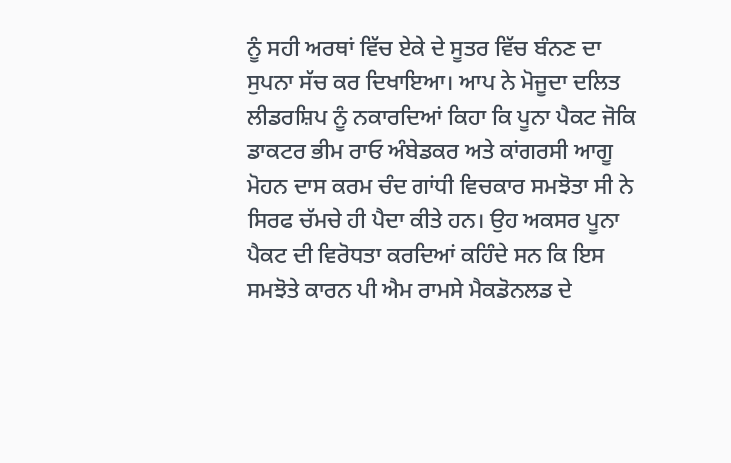ਨੂੰ ਸਹੀ ਅਰਥਾਂ ਵਿੱਚ ਏਕੇ ਦੇ ਸੂਤਰ ਵਿੱਚ ਬੰਨਣ ਦਾ ਸੁਪਨਾ ਸੱਚ ਕਰ ਦਿਖਾਇਆ। ਆਪ ਨੇ ਮੋਜੂਦਾ ਦਲਿਤ ਲੀਡਰਸ਼ਿਪ ਨੂੰ ਨਕਾਰਦਿਆਂ ਕਿਹਾ ਕਿ ਪੂਨਾ ਪੈਕਟ ਜੋਕਿ ਡਾਕਟਰ ਭੀਮ ਰਾਓ ਅੰਬੇਡਕਰ ਅਤੇ ਕਾਂਗਰਸੀ ਆਗੂ ਮੋਹਨ ਦਾਸ ਕਰਮ ਚੰਦ ਗਾਂਧੀ ਵਿਚਕਾਰ ਸਮਝੋਤਾ ਸੀ ਨੇ ਸਿਰਫ ਚੱਮਚੇ ਹੀ ਪੈਦਾ ਕੀਤੇ ਹਨ। ਉਹ ਅਕਸਰ ਪੂਨਾ ਪੈਕਟ ਦੀ ਵਿਰੋਧਤਾ ਕਰਦਿਆਂ ਕਹਿੰਦੇ ਸਨ ਕਿ ਇਸ ਸਮਝੋਤੇ ਕਾਰਨ ਪੀ ਐਮ ਰਾਮਸੇ ਮੈਕਡੋਨਲਡ ਦੇ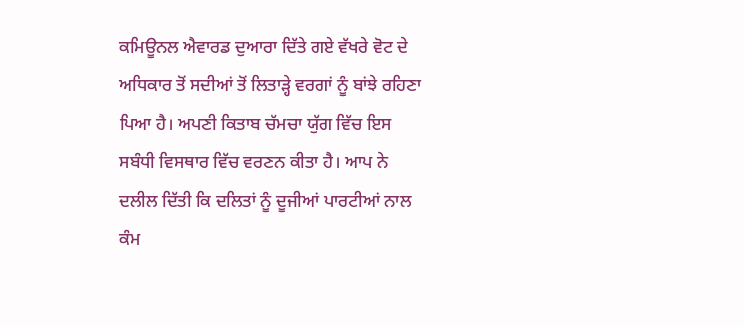ਕਮਿਊਨਲ ਐਵਾਰਡ ਦੁਆਰਾ ਦਿੱਤੇ ਗਏ ਵੱਖਰੇ ਵੋਟ ਦੇ ਅਧਿਕਾਰ ਤੋਂ ਸਦੀਆਂ ਤੋਂ ਲਿਤਾੜ੍ਹੇ ਵਰਗਾਂ ਨੂੰ ਬਾਂਝੇ ਰਹਿਣਾ ਪਿਆ ਹੈ। ਅਪਣੀ ਕਿਤਾਬ ਚੱਮਚਾ ਯੁੱਗ ਵਿੱਚ ਇਸ ਸਬੰਧੀ ਵਿਸਥਾਰ ਵਿੱਚ ਵਰਣਨ ਕੀਤਾ ਹੈ। ਆਪ ਨੇ ਦਲੀਲ ਦਿੱਤੀ ਕਿ ਦਲਿਤਾਂ ਨੂੰ ਦੂਜੀਆਂ ਪਾਰਟੀਆਂ ਨਾਲ ਕੰਮ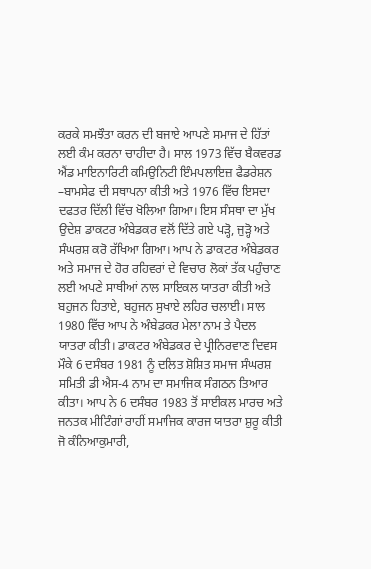ਕਰਕੇ ਸਮਝੌਤਾ ਕਰਨ ਦੀ ਬਜਾਏ ਆਪਣੇ ਸਮਾਜ ਦੇ ਹਿੱਤਾਂ ਲਈ ਕੰਮ ਕਰਨਾ ਚਾਹੀਦਾ ਹੈ। ਸਾਲ 1973 ਵਿੱਚ ਬੈਕਵਰਡ ਐਂਡ ਮਾਇਨਾਰਿਟੀ ਕਮਿਉਨਿਟੀ ਇੰਮਪਲਾਇਜ਼ ਫੈਡਰੇਸ਼ਨ –ਬਾਮਸੇਫ ਦੀ ਸਥਾਪਨਾ ਕੀਤੀ ਅਤੇ 1976 ਵਿੱਚ ਇਸਦਾ ਦਫਤਰ ਦਿੱਲੀ ਵਿੱਚ ਖੋਲਿਆ ਗਿਆ। ਇਸ ਸੰਸਥਾ ਦਾ ਮੁੱਖ ਉਦੇਸ਼ ਡਾਕਟਰ ਅੰਬੇਡਕਰ ਵਲੋਂ ਦਿੱਤੇ ਗਏ ਪੜ੍ਹੋ, ਜੁੜ੍ਹੋ ਅਤੇ ਸੰਘਰਸ਼ ਕਰੋ ਰੱਖਿਆ ਗਿਆ। ਆਪ ਨੇ ਡਾਕਟਰ ਅੰਬੇਡਕਰ ਅਤੇ ਸਮਾਜ ਦੇ ਹੋਰ ਰਹਿਵਰਾਂ ਦੇ ਵਿਚਾਰ ਲੋਕਾਂ ਤੱਕ ਪਹੁੰਚਾਣ ਲਈ ਅਪਣੇ ਸਾਥੀਆਂ ਨਾਲ ਸਾਇਕਲ ਯਾਤਰਾ ਕੀਤੀ ਅਤੇ ਬਹੁਜਨ ਹਿਤਾਏ, ਬਹੁਜਨ ਸੁਖਾਏ ਲਹਿਰ ਚਲਾਈ। ਸਾਲ 1980 ਵਿੱਚ ਆਪ ਨੇ ਅੰਬੇਡਕਰ ਮੇਲਾ ਨਾਮ ਤੇ ਪੈਦਲ ਯਾਤਰਾ ਕੀਤੀ। ਡਾਕਟਰ ਅੰਬੇਡਕਰ ਦੇ ਪ੍ਰੀਨਿਰਵਾਣ ਦਿਵਸ ਮੌਕੇ 6 ਦਸੰਬਰ 1981 ਨੂੰ ਦਲਿਤ ਸ਼ੋਸ਼ਿਤ ਸਮਾਜ ਸੰਘਰਸ਼ ਸਮਿਤੀ ਡੀ ਐਸ-4 ਨਾਮ ਦਾ ਸਮਾਜਿਕ ਸੰਗਠਨ ਤਿਆਰ ਕੀਤਾ। ਆਪ ਨੇ 6 ਦਸੰਬਰ 1983 ਤੋਂ ਸਾਈਕਲ ਮਾਰਚ ਅਤੇ ਜਨਤਕ ਮੀਟਿੰਗਾਂ ਰਾਹੀਂ ਸਮਾਜਿਕ ਕਾਰਜ ਯਾਤਰਾ ਸ਼ੁਰੂ ਕੀਤੀ ਜੋ ਕੰਨਿਆਕੁਮਾਰੀ,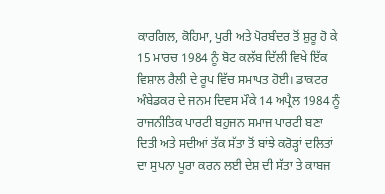ਕਾਰਗਿਲ, ਕੋਹਿਮਾ, ਪੁਰੀ ਅਤੇ ਪੋਰਬੰਦਰ ਤੋਂ ਸ਼ੁਰੂ ਹੋ ਕੇ 15 ਮਾਰਚ 1984 ਨੂੰ ਬੋਟ ਕਲੱਬ ਦਿੱਲੀ ਵਿਖੇ ਇੱਕ ਵਿਸ਼ਾਲ ਰੈਲੀ ਦੇ ਰੂਪ ਵਿੱਚ ਸਮਾਪਤ ਹੋਈ। ਡਾਕਟਰ ਅੰਬੇਡਕਰ ਦੇ ਜਨਮ ਦਿਵਸ ਮੌਕੇ 14 ਅਪ੍ਰੈਲ 1984 ਨੂੰ ਰਾਜਨੀਤਿਕ ਪਾਰਟੀ ਬਹੁਜਨ ਸਮਾਜ ਪਾਰਟੀ ਬਣਾ ਦਿਤੀ ਅਤੇ ਸਦੀਆਂ ਤੱਕ ਸੱਤਾ ਤੋਂ ਬਾਂਝੇ ਕਰੋੜ੍ਹਾਂ ਦਲਿਤਾਂ ਦਾ ਸੁਪਨਾ ਪੂਰਾ ਕਰਨ ਲਈ ਦੇਸ਼ ਦੀ ਸੱਤਾ ਤੇ ਕਾਬਜ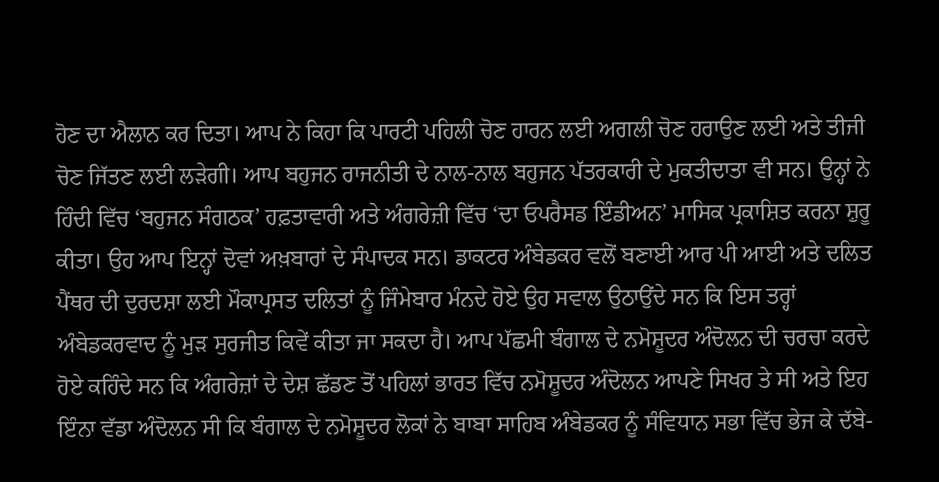ਹੋਣ ਦਾ ਐਲਾਨ ਕਰ ਦਿਤਾ। ਆਪ ਨੇ ਕਿਹਾ ਕਿ ਪਾਰਟੀ ਪਹਿਲੀ ਚੋਣ ਹਾਰਨ ਲਈ ਅਗਲੀ ਚੋਣ ਹਰਾਉਣ ਲਈ ਅਤੇ ਤੀਜੀ ਚੋਣ ਜਿੱਤਣ ਲਈ ਲੜੇਗੀ। ਆਪ ਬਹੁਜਨ ਰਾਜਨੀਤੀ ਦੇ ਨਾਲ-ਨਾਲ ਬਹੁਜਨ ਪੱਤਰਕਾਰੀ ਦੇ ਮੁਕਤੀਦਾਤਾ ਵੀ ਸਨ। ਉਨ੍ਹਾਂ ਨੇ ਹਿੰਦੀ ਵਿੱਚ ‘ਬਹੁਜਨ ਸੰਗਠਕ’ ਹਫ਼ਤਾਵਾਰੀ ਅਤੇ ਅੰਗਰੇਜ਼ੀ ਵਿੱਚ ‘ਦਾ ਓਪਰੈਸਡ ਇੰਡੀਅਨ’ ਮਾਸਿਕ ਪ੍ਰਕਾਸ਼ਿਤ ਕਰਨਾ ਸ਼ੁਰੂ ਕੀਤਾ। ਉਹ ਆਪ ਇਨ੍ਹਾਂ ਦੋਵਾਂ ਅਖ਼ਬਾਰਾਂ ਦੇ ਸੰਪਾਦਕ ਸਨ। ਡਾਕਟਰ ਅੰਬੇਡਕਰ ਵਲੋਂ ਬਣਾਈ ਆਰ ਪੀ ਆਈ ਅਤੇ ਦਲਿਤ ਪੈਂਥਰ ਦੀ ਦੁਰਦਸ਼ਾ ਲਈ ਮੌਕਾਪ੍ਰਸਤ ਦਲਿਤਾਂ ਨੂੰ ਜਿੰਮੇਬਾਰ ਮੰਨਦੇ ਹੋਏ ਉਹ ਸਵਾਲ ਉਠਾਉਂਦੇ ਸਨ ਕਿ ਇਸ ਤਰ੍ਹਾਂ ਅੰਬੇਡਕਰਵਾਦ ਨੂੰ ਮੁੜ ਸੁਰਜੀਤ ਕਿਵੇਂ ਕੀਤਾ ਜਾ ਸਕਦਾ ਹੈ। ਆਪ ਪੱਛਮੀ ਬੰਗਾਲ ਦੇ ਨਮੋਸ਼ੂਦਰ ਅੰਦੋਲਨ ਦੀ ਚਰਚਾ ਕਰਦੇ ਹੋਏ ਕਹਿੰਦੇ ਸਨ ਕਿ ਅੰਗਰੇਜ਼ਾਂ ਦੇ ਦੇਸ਼ ਛੱਡਣ ਤੋਂ ਪਹਿਲਾਂ ਭਾਰਤ ਵਿੱਚ ਨਮੋਸ਼ੂਦਰ ਅੰਦੋਲਨ ਆਪਣੇ ਸਿਖਰ ਤੇ ਸੀ ਅਤੇ ਇਹ ਇੰਨਾ ਵੱਡਾ ਅੰਦੋਲਨ ਸੀ ਕਿ ਬੰਗਾਲ ਦੇ ਨਮੋਸ਼ੂਦਰ ਲੋਕਾਂ ਨੇ ਬਾਬਾ ਸਾਹਿਬ ਅੰਬੇਡਕਰ ਨੂੰ ਸੰਵਿਧਾਨ ਸਭਾ ਵਿੱਚ ਭੇਜ ਕੇ ਦੱਬੇ-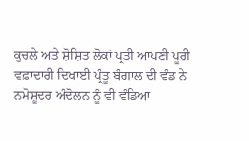ਕੁਚਲੇ ਅਤੇ ਸ਼ੋਸ਼ਿਤ ਲੋਕਾਂ ਪ੍ਰਤੀ ਆਪਣੀ ਪੂਰੀ ਵਫ਼ਾਦਾਰੀ ਦਿਖਾਈ ਪ੍ਰੰਤੂ ਬੰਗਾਲ ਦੀ ਵੰਡ ਨੇ ਨਮੋਸ਼ੂਦਰ ਅੰਦੋਲਨ ਨੂੰ ਵੀ ਵੰਡਿਆ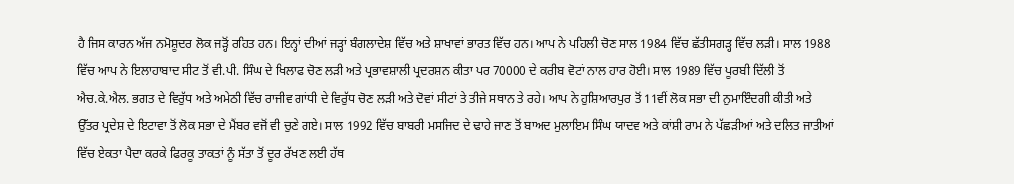ਹੈ ਜਿਸ ਕਾਰਨ ਅੱਜ ਨਮੋਸ਼ੂਦਰ ਲੋਕ ਜੜ੍ਹੋਂ ਰਹਿਤ ਹਨ। ਇਨ੍ਹਾਂ ਦੀਆਂ ਜੜ੍ਹਾਂ ਬੰਗਲਾਦੇਸ਼ ਵਿੱਚ ਅਤੇ ਸ਼ਾਖਾਵਾਂ ਭਾਰਤ ਵਿੱਚ ਹਨ। ਆਪ ਨੇ ਪਹਿਲੀ ਚੋਣ ਸਾਲ 1984 ਵਿੱਚ ਛੱਤੀਸਗੜ੍ਹ ਵਿੱਚ ਲੜੀ। ਸਾਲ 1988 ਵਿੱਚ ਆਪ ਨੇ ਇਲਾਹਾਬਾਦ ਸੀਟ ਤੋਂ ਵੀ.ਪੀ. ਸਿੰਘ ਦੇ ਖਿਲਾਫ ਚੋਣ ਲੜੀ ਅਤੇ ਪ੍ਰਭਾਵਸ਼ਾਲੀ ਪ੍ਰਦਰਸ਼ਨ ਕੀਤਾ ਪਰ 70000 ਦੇ ਕਰੀਬ ਵੋਟਾਂ ਨਾਲ ਹਾਰ ਹੋਈ। ਸਾਲ 1989 ਵਿੱਚ ਪੂਰਬੀ ਦਿੱਲੀ ਤੋਂ ਐਚ.ਕੇ.ਐਲ. ਭਗਤ ਦੇ ਵਿਰੁੱਧ ਅਤੇ ਅਮੇਠੀ ਵਿੱਚ ਰਾਜੀਵ ਗਾਂਧੀ ਦੇ ਵਿਰੁੱਧ ਚੋਣ ਲੜੀ ਅਤੇ ਦੋਵਾਂ ਸੀਟਾਂ ਤੇ ਤੀਜੇ ਸਥਾਨ ਤੇ ਰਹੇ। ਆਪ ਨੇ ਹੁਸ਼ਿਆਰਪੁਰ ਤੋਂ 11ਵੀਂ ਲੋਕ ਸਭਾ ਦੀ ਨੁਮਾਇੰਦਗੀ ਕੀਤੀ ਅਤੇ ਉੱਤਰ ਪ੍ਰਦੇਸ਼ ਦੇ ਇਟਾਵਾ ਤੋਂ ਲੋਕ ਸਭਾ ਦੇ ਮੈਂਬਰ ਵਜੋਂ ਵੀ ਚੁਣੇ ਗਏ। ਸਾਲ 1992 ਵਿੱਚ ਬਾਬਰੀ ਮਸਜਿਦ ਦੇ ਢਾਹੇ ਜਾਣ ਤੋਂ ਬਾਅਦ ਮੁਲਾਇਮ ਸਿੰਘ ਯਾਦਵ ਅਤੇ ਕਾਂਸ਼ੀ ਰਾਮ ਨੇ ਪੱਛੜੀਆਂ ਅਤੇ ਦਲਿਤ ਜਾਤੀਆਂ ਵਿੱਚ ਏਕਤਾ ਪੈਦਾ ਕਰਕੇ ਫਿਰਕੂ ਤਾਕਤਾਂ ਨੂੰ ਸੱਤਾ ਤੋਂ ਦੂਰ ਰੱਖਣ ਲਈ ਹੱਥ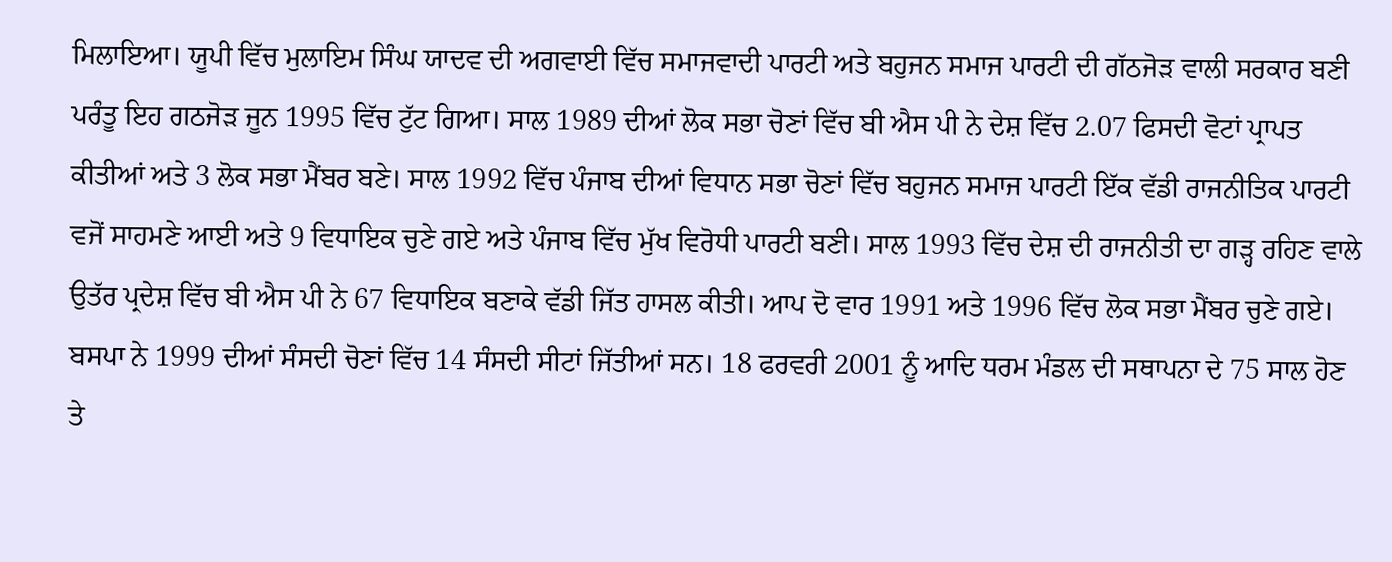ਮਿਲਾਇਆ। ਯੂਪੀ ਵਿੱਚ ਮੁਲਾਇਮ ਸਿੰਘ ਯਾਦਵ ਦੀ ਅਗਵਾਈ ਵਿੱਚ ਸਮਾਜਵਾਦੀ ਪਾਰਟੀ ਅਤੇ ਬਹੁਜਨ ਸਮਾਜ ਪਾਰਟੀ ਦੀ ਗੱਠਜੋੜ ਵਾਲੀ ਸਰਕਾਰ ਬਣੀ ਪਰੰਤੂ ਇਹ ਗਠਜੋੜ ਜੂਨ 1995 ਵਿੱਚ ਟੁੱਟ ਗਿਆ। ਸਾਲ 1989 ਦੀਆਂ ਲੋਕ ਸਭਾ ਚੋਣਾਂ ਵਿੱਚ ਬੀ ਐਸ ਪੀ ਨੇ ਦੇਸ਼ ਵਿੱਚ 2.07 ਫਿਸਦੀ ਵੋਟਾਂ ਪ੍ਰਾਪਤ ਕੀਤੀਆਂ ਅਤੇ 3 ਲੋਕ ਸਭਾ ਮੈਂਬਰ ਬਣੇ। ਸਾਲ 1992 ਵਿੱਚ ਪੰਜਾਬ ਦੀਆਂ ਵਿਧਾਨ ਸਭਾ ਚੋਣਾਂ ਵਿੱਚ ਬਹੁਜਨ ਸਮਾਜ ਪਾਰਟੀ ਇੱਕ ਵੱਡੀ ਰਾਜਨੀਤਿਕ ਪਾਰਟੀ ਵਜੋਂ ਸਾਹਮਣੇ ਆਈ ਅਤੇ 9 ਵਿਧਾਇਕ ਚੁਣੇ ਗਏ ਅਤੇ ਪੰਜਾਬ ਵਿੱਚ ਮੁੱਖ ਵਿਰੋਧੀ ਪਾਰਟੀ ਬਣੀ। ਸਾਲ 1993 ਵਿੱਚ ਦੇਸ਼ ਦੀ ਰਾਜਨੀਤੀ ਦਾ ਗੜ੍ਹ ਰਹਿਣ ਵਾਲੇ ਉਤੱਰ ਪ੍ਰਦੇਸ਼ ਵਿੱਚ ਬੀ ਐਸ ਪੀ ਨੇ 67 ਵਿਧਾਇਕ ਬਣਾਕੇ ਵੱਡੀ ਜਿੱਤ ਹਾਸਲ ਕੀਤੀ। ਆਪ ਦੋ ਵਾਰ 1991 ਅਤੇ 1996 ਵਿੱਚ ਲੋਕ ਸਭਾ ਮੈਂਬਰ ਚੁਣੇ ਗਏ। ਬਸਪਾ ਨੇ 1999 ਦੀਆਂ ਸੰਸਦੀ ਚੋਣਾਂ ਵਿੱਚ 14 ਸੰਸਦੀ ਸੀਟਾਂ ਜਿੱਤੀਆਂ ਸਨ। 18 ਫਰਵਰੀ 2001 ਨੂੰ ਆਦਿ ਧਰਮ ਮੰਡਲ ਦੀ ਸਥਾਪਨਾ ਦੇ 75 ਸਾਲ ਹੋਣ ਤੇ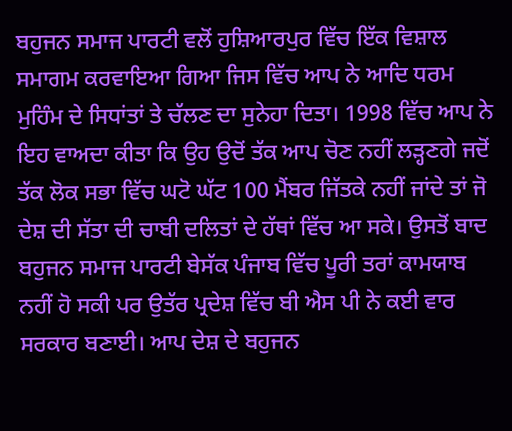ਬਹੁਜਨ ਸਮਾਜ ਪਾਰਟੀ ਵਲੋਂ ਹੁਸ਼ਿਆਰਪੁਰ ਵਿੱਚ ਇੱਕ ਵਿਸ਼ਾਲ ਸਮਾਗਮ ਕਰਵਾਇਆ ਗਿਆ ਜਿਸ ਵਿੱਚ ਆਪ ਨੇ ਆਦਿ ਧਰਮ ਮੁਹਿੰਮ ਦੇ ਸਿਧਾਂਤਾਂ ਤੇ ਚੱਲਣ ਦਾ ਸੁਨੇਹਾ ਦਿਤਾ। 1998 ਵਿੱਚ ਆਪ ਨੇ ਇਹ ਵਾਅਦਾ ਕੀਤਾ ਕਿ ਉਹ ਉਦੋਂ ਤੱਕ ਆਪ ਚੋਣ ਨਹੀਂ ਲੜ੍ਹਣਗੇ ਜਦੋਂ ਤੱਕ ਲੋਕ ਸਭਾ ਵਿੱਚ ਘਟੋ ਘੱਟ 100 ਮੈਂਬਰ ਜਿੱਤਕੇ ਨਹੀਂ ਜਾਂਦੇ ਤਾਂ ਜੋ ਦੇਸ਼ ਦੀ ਸੱਤਾ ਦੀ ਚਾਬੀ ਦਲਿਤਾਂ ਦੇ ਹੱਥਾਂ ਵਿੱਚ ਆ ਸਕੇ। ਉਸਤੋਂ ਬਾਦ ਬਹੁਜਨ ਸਮਾਜ ਪਾਰਟੀ ਬੇਸੱਕ ਪੰਜਾਬ ਵਿੱਚ ਪੂਰੀ ਤਰਾਂ ਕਾਮਯਾਬ ਨਹੀਂ ਹੋ ਸਕੀ ਪਰ ਉਤੱਰ ਪ੍ਰਦੇਸ਼ ਵਿੱਚ ਬੀ ਐਸ ਪੀ ਨੇ ਕਈ ਵਾਰ ਸਰਕਾਰ ਬਣਾਈ। ਆਪ ਦੇਸ਼ ਦੇ ਬਹੁਜਨ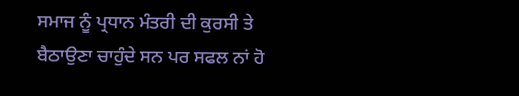ਸਮਾਜ ਨੂੰ ਪ੍ਰਧਾਨ ਮੰਤਰੀ ਦੀ ਕੁਰਸੀ ਤੇ ਬੈਠਾਉਣਾ ਚਾਹੁੰਦੇ ਸਨ ਪਰ ਸਫਲ ਨਾਂ ਹੋ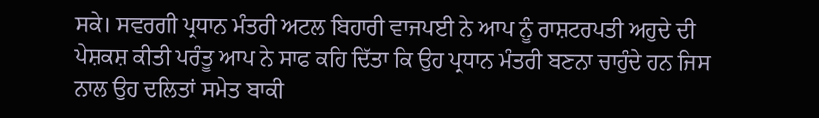ਸਕੇ। ਸਵਰਗੀ ਪ੍ਰਧਾਨ ਮੰਤਰੀ ਅਟਲ ਬਿਹਾਰੀ ਵਾਜਪਈ ਨੇ ਆਪ ਨੂੰ ਰਾਸ਼ਟਰਪਤੀ ਅਹੁਦੇ ਦੀ ਪੇਸ਼ਕਸ਼ ਕੀਤੀ ਪਰੰਤੂ ਆਪ ਨੇ ਸਾਫ ਕਹਿ ਦਿੱਤਾ ਕਿ ਉਹ ਪ੍ਰਧਾਨ ਮੰਤਰੀ ਬਣਨਾ ਚਾਹੁੰਦੇ ਹਨ ਜਿਸ ਨਾਲ ਉਹ ਦਲਿਤਾਂ ਸਮੇਤ ਬਾਕੀ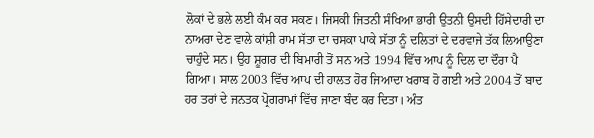ਲੋਕਾਂ ਦੇ ਭਲੇ ਲਈ ਕੰਮ ਕਰ ਸਕਣ। ਜਿਸਕੀ ਜਿਤਨੀ ਸੰਖਿਆ ਭਾਰੀ ਉਤਨੀ ਉਸਦੀ ਹਿੱਸੇਦਾਰੀ ਦਾ ਨਾਅਰਾ ਦੇਣ ਵਾਲੇ ਕਾਂਸ਼ੀ ਰਾਮ ਸੱਤਾ ਦਾ ਚਸਕਾ ਪਾਕੇ ਸੱਤਾ ਨੂੰ ਦਲਿਤਾਂ ਦੇ ਦਰਵਾਜੇ ਤੱਕ ਲਿਆਉਣਾ ਚਾਹੁੰਦੇ ਸਨ। ਉਹ ਸ਼ੂਗਰ ਦੀ ਬਿਮਾਰੀ ਤੋਂ ਸਨ ਅਤੇ 1994 ਵਿੱਚ ਆਪ ਨੂੰ ਦਿਲ ਦਾ ਦੌਰਾ ਪੈ ਗਿਆ। ਸਾਲ 2003 ਵਿੱਚ ਆਪ ਦੀ ਹਾਲਤ ਹੋਰ ਜਿਆਦਾ ਖਰਾਬ ਹੋ ਗਈ ਅਤੇ 2004 ਤੋਂ ਬਾਦ ਹਰ ਤਰਾਂ ਦੇ ਜਨਤਕ ਪ੍ਰੋਗਰਾਮਾਂ ਵਿੱਚ ਜਾਣਾ ਬੰਦ ਕਰ ਦਿਤਾ। ਅੰਤ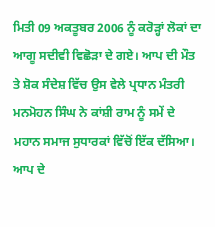ਮਿਤੀ 09 ਅਕਤੂਬਰ 2006 ਨੂੰ ਕਰੋੜ੍ਹਾਂ ਲੋਕਾਂ ਦਾ ਆਗੂ ਸਦੀਵੀ ਵਿਛੋੜਾ ਦੇ ਗਏ। ਆਪ ਦੀ ਮੌਤ ਤੇ ਸ਼ੋਕ ਸੰਦੇਸ਼ ਵਿੱਚ ਉਸ ਵੇਲੇ ਪ੍ਰਧਾਨ ਮੰਤਰੀ ਮਨਮੋਹਨ ਸਿੰਘ ਨੇ ਕਾਂਸ਼ੀ ਰਾਮ ਨੂੰ ਸਮੇਂ ਦੇ ਮਹਾਨ ਸਮਾਜ ਸੁਧਾਰਕਾਂ ਵਿੱਚੋਂ ਇੱਕ ਦੱਸਿਆ। ਆਪ ਦੇ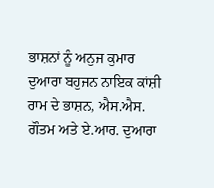ਭਾਸ਼ਨਾਂ ਨੂੰ ਅਨੁਜ ਕੁਮਾਰ ਦੁਆਰਾ ਬਹੁਜਨ ਨਾਇਕ ਕਾਂਸ਼ੀ ਰਾਮ ਦੇ ਭਾਸ਼ਨ, ਐਸ.ਐਸ. ਗੌਤਮ ਅਤੇ ਏ.ਆਰ. ਦੁਆਰਾ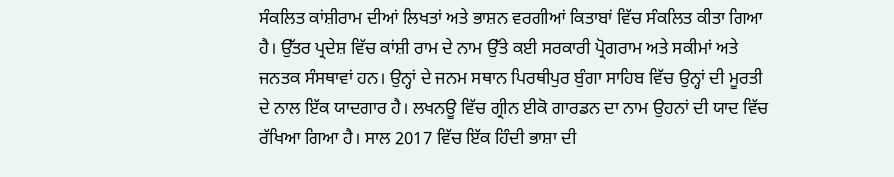ਸੰਕਲਿਤ ਕਾਂਸ਼ੀਰਾਮ ਦੀਆਂ ਲਿਖਤਾਂ ਅਤੇ ਭਾਸ਼ਨ ਵਰਗੀਆਂ ਕਿਤਾਬਾਂ ਵਿੱਚ ਸੰਕਲਿਤ ਕੀਤਾ ਗਿਆ ਹੈ। ਉੱਤਰ ਪ੍ਰਦੇਸ਼ ਵਿੱਚ ਕਾਂਸ਼ੀ ਰਾਮ ਦੇ ਨਾਮ ਉੱਤੇ ਕਈ ਸਰਕਾਰੀ ਪ੍ਰੋਗਰਾਮ ਅਤੇ ਸਕੀਮਾਂ ਅਤੇ ਜਨਤਕ ਸੰਸਥਾਵਾਂ ਹਨ। ਉਨ੍ਹਾਂ ਦੇ ਜਨਮ ਸਥਾਨ ਪਿਰਥੀਪੁਰ ਬੁੰਗਾ ਸਾਹਿਬ ਵਿੱਚ ਉਨ੍ਹਾਂ ਦੀ ਮੂਰਤੀ ਦੇ ਨਾਲ ਇੱਕ ਯਾਦਗਾਰ ਹੈ। ਲਖਨਊ ਵਿੱਚ ਗ੍ਰੀਨ ਈਕੋ ਗਾਰਡਨ ਦਾ ਨਾਮ ਉਹਨਾਂ ਦੀ ਯਾਦ ਵਿੱਚ ਰੱਖਿਆ ਗਿਆ ਹੈ। ਸਾਲ 2017 ਵਿੱਚ ਇੱਕ ਹਿੰਦੀ ਭਾਸ਼ਾ ਦੀ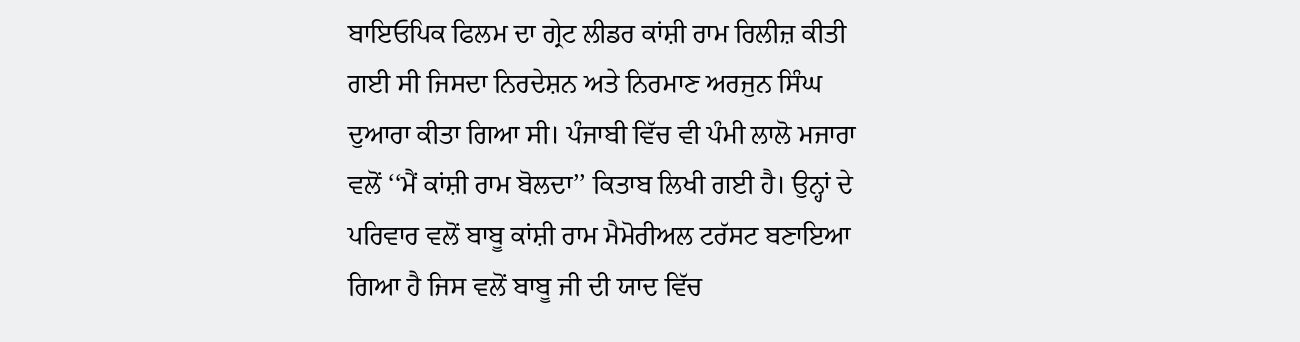ਬਾਇਓਪਿਕ ਫਿਲਮ ਦਾ ਗ੍ਰੇਟ ਲੀਡਰ ਕਾਂਸ਼ੀ ਰਾਮ ਰਿਲੀਜ਼ ਕੀਤੀ ਗਈ ਸੀ ਜਿਸਦਾ ਨਿਰਦੇਸ਼ਨ ਅਤੇ ਨਿਰਮਾਣ ਅਰਜੁਨ ਸਿੰਘ ਦੁਆਰਾ ਕੀਤਾ ਗਿਆ ਸੀ। ਪੰਜਾਬੀ ਵਿੱਚ ਵੀ ਪੰਮੀ ਲਾਲੋ ਮਜਾਰਾ ਵਲੋਂ ‘‘ਮੈਂ ਕਾਂਸ਼ੀ ਰਾਮ ਬੋਲਦਾ’’ ਕਿਤਾਬ ਲਿਖੀ ਗਈ ਹੈ। ਉਨ੍ਹਾਂ ਦੇ ਪਰਿਵਾਰ ਵਲੋਂ ਬਾਬੂ ਕਾਂਸ਼ੀ ਰਾਮ ਮੈਮੋਰੀਅਲ ਟਰੱਸਟ ਬਣਾਇਆ ਗਿਆ ਹੈ ਜਿਸ ਵਲੋਂ ਬਾਬੂ ਜੀ ਦੀ ਯਾਦ ਵਿੱਚ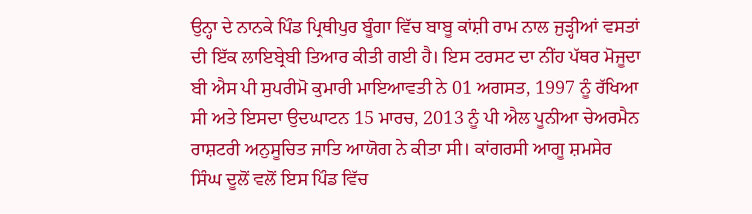ਉਨ੍ਹਾ ਦੇ ਨਾਨਕੇ ਪਿੰਡ ਪ੍ਰਿਥੀਪੁਰ ਬੂੰਗਾ ਵਿੱਚ ਬਾਬੂ ਕਾਂਸ਼ੀ ਰਾਮ ਨਾਲ ਜੁੜ੍ਹੀਆਂ ਵਸਤਾਂ ਦੀ ਇੱਕ ਲਾਇਬ੍ਰੇਬੀ ਤਿਆਰ ਕੀਤੀ ਗਈ ਹੈ। ਇਸ ਟਰਸਟ ਦਾ ਨੀਂਹ ਪੱਥਰ ਮੋਜੂਦਾ ਬੀ ਐਸ ਪੀ ਸੁਪਰੀਮੋ ਕੁਮਾਰੀ ਮਾਇਆਵਤੀ ਨੇ 01 ਅਗਸਤ, 1997 ਨੂੰ ਰੱਖਿਆ ਸੀ ਅਤੇ ਇਸਦਾ ਉਦਘਾਟਨ 15 ਮਾਰਚ, 2013 ਨੂੰ ਪੀ ਐਲ ਪੂਨੀਆ ਚੇਅਰਮੈਨ ਰਾਸ਼ਟਰੀ ਅਨੁਸੂਚਿਤ ਜਾਤਿ ਆਯੋਗ ਨੇ ਕੀਤਾ ਸੀ। ਕਾਂਗਰਸੀ ਆਗੂ ਸ਼ਮਸੇਰ ਸਿੰਘ ਦੂਲੋਂ ਵਲੋਂ ਇਸ ਪਿੰਡ ਵਿੱਚ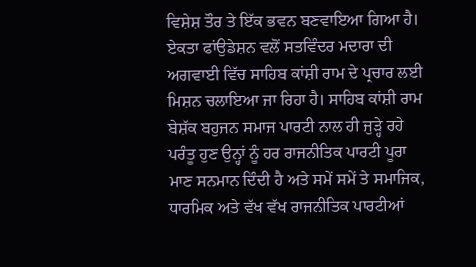ਵਿਸ਼ੇਸ਼ ਤੌਰ ਤੇ ਇੱਕ ਭਵਨ ਬਣਵਾਇਆ ਗਿਆ ਹੈ। ਏਕਤਾ ਫਾਂਉਡੇਸ਼ਨ ਵਲੋਂ ਸਤਵਿੰਦਰ ਮਦਾਰਾ ਦੀ ਅਗਵਾਈ ਵਿੱਚ ਸਾਹਿਬ ਕਾਂਸ਼ੀ ਰਾਮ ਦੇ ਪ੍ਰਚਾਰ ਲਈ ਮਿਸ਼ਨ ਚਲਾਇਆ ਜਾ ਰਿਹਾ ਹੈ। ਸਾਹਿਬ ਕਾਂਸ਼ੀ ਰਾਮ ਬੇਸ਼ੱਕ ਬਹੁਜਨ ਸਮਾਜ ਪਾਰਟੀ ਨਾਲ ਹੀ ਜੁੜ੍ਹੇ ਰਹੇ ਪਰੰਤੂ ਹੁਣ ਉਨ੍ਹਾਂ ਨੂੰ ਹਰ ਰਾਜਨੀਤਿਕ ਪਾਰਟੀ ਪੂਰਾ ਮਾਣ ਸਨਮਾਨ ਦਿੰਦੀ ਹੈ ਅਤੇ ਸਮੇਂ ਸਮੇਂ ਤੇ ਸਮਾਜਿਕ, ਧਾਰਮਿਕ ਅਤੇ ਵੱਖ ਵੱਖ ਰਾਜਨੀਤਿਕ ਪਾਰਟੀਆਂ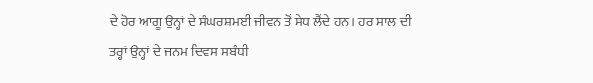ਦੇ ਹੋਰ ਆਗੂ ਉਨ੍ਹਾਂ ਦੇ ਸੰਘਰਸ਼ਮਈ ਜੀਵਨ ਤੋਂ ਸੇਧ ਲੈਂਦੇ ਹਨ। ਹਰ ਸਾਲ ਦੀ ਤਰ੍ਹਾਂ ਉਨ੍ਹਾਂ ਦੇ ਜਨਮ ਦਿਵਸ ਸਬੰਧੀ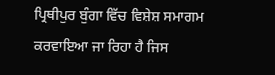ਪ੍ਰਿਥੀਪੁਰ ਬੁੰਗਾ ਵਿੱਚ ਵਿਸ਼ੇਸ਼ ਸਮਾਗਮ ਕਰਵਾਇਆ ਜਾ ਰਿਹਾ ਹੈ ਜਿਸ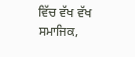ਵਿੱਚ ਵੱਖ ਵੱਖ ਸਮਾਜਿਕ,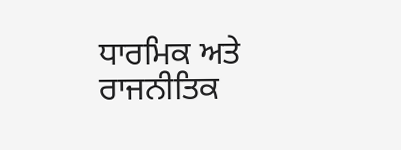ਧਾਰਮਿਕ ਅਤੇ ਰਾਜਨੀਤਿਕ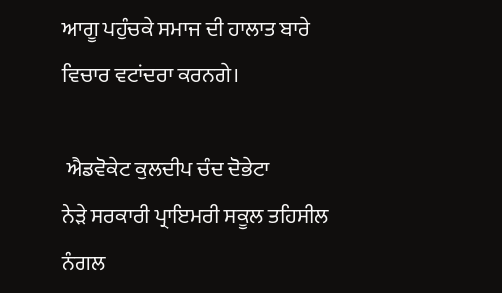ਆਗੂ ਪਹੁੰਚਕੇ ਸਮਾਜ ਦੀ ਹਾਲਾਤ ਬਾਰੇ ਵਿਚਾਰ ਵਟਾਂਦਰਾ ਕਰਨਗੇ।

 ਐਡਵੋਕੇਟ ਕੁਲਦੀਪ ਚੰਦ ਦੋਭੇਟਾ
ਨੇੜੇ ਸਰਕਾਰੀ ਪ੍ਰਾਇਮਰੀ ਸਕੂਲ ਤਹਿਸੀਲ ਨੰਗਲ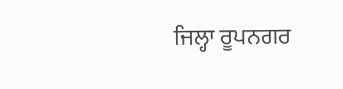ਜਿਲ੍ਹਾ ਰੂਪਨਗਰ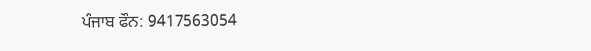ਪੰਜਾਬ ਫੌਨ: 9417563054